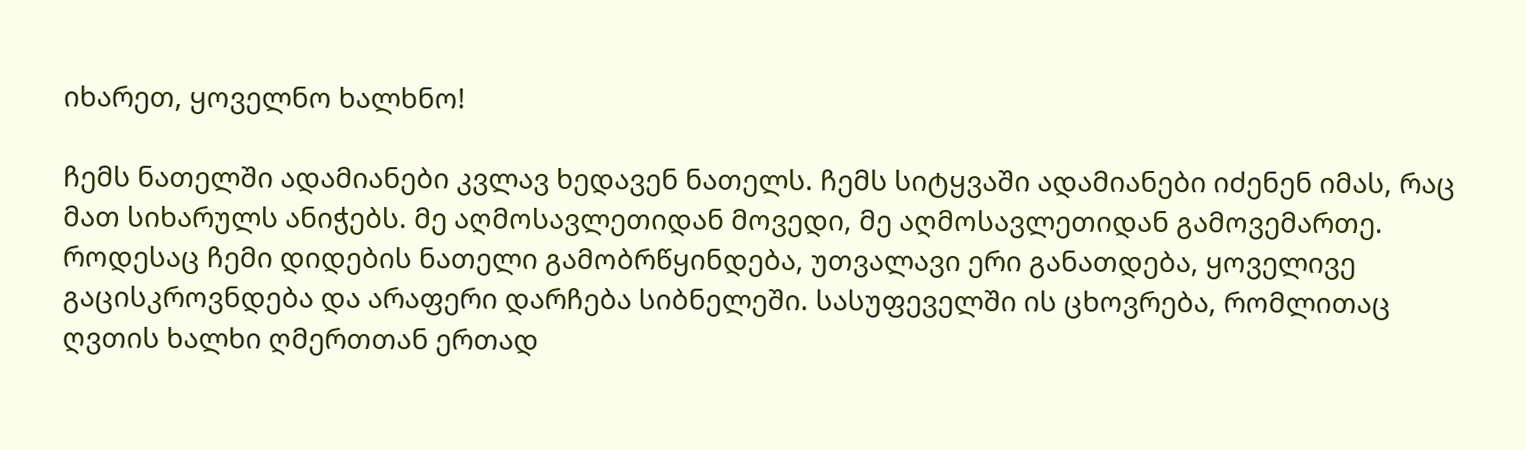იხარეთ, ყოველნო ხალხნო!

ჩემს ნათელში ადამიანები კვლავ ხედავენ ნათელს. ჩემს სიტყვაში ადამიანები იძენენ იმას, რაც მათ სიხარულს ანიჭებს. მე აღმოსავლეთიდან მოვედი, მე აღმოსავლეთიდან გამოვემართე. როდესაც ჩემი დიდების ნათელი გამობრწყინდება, უთვალავი ერი განათდება, ყოველივე გაცისკროვნდება და არაფერი დარჩება სიბნელეში. სასუფეველში ის ცხოვრება, რომლითაც ღვთის ხალხი ღმერთთან ერთად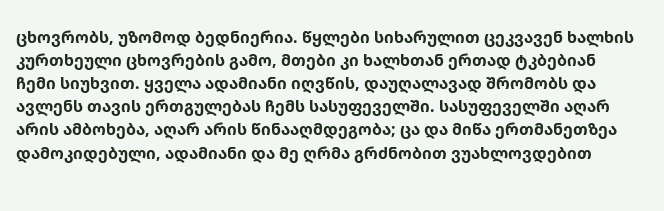ცხოვრობს, უზომოდ ბედნიერია. წყლები სიხარულით ცეკვავენ ხალხის კურთხეული ცხოვრების გამო, მთები კი ხალხთან ერთად ტკბებიან ჩემი სიუხვით. ყველა ადამიანი იღვწის, დაუღალავად შრომობს და ავლენს თავის ერთგულებას ჩემს სასუფეველში. სასუფეველში აღარ არის ამბოხება, აღარ არის წინააღმდეგობა; ცა და მიწა ერთმანეთზეა დამოკიდებული, ადამიანი და მე ღრმა გრძნობით ვუახლოვდებით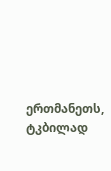ერთმანეთს, ტკბილად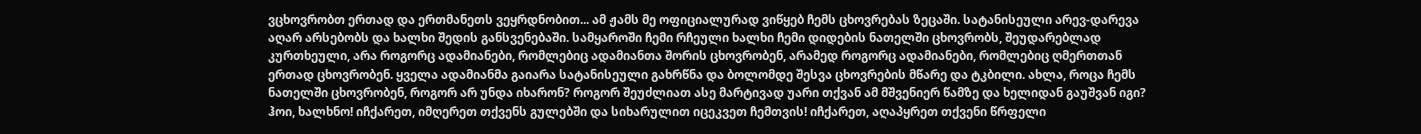ვცხოვრობთ ერთად და ერთმანეთს ვეყრდნობით... ამ ჟამს მე ოფიციალურად ვიწყებ ჩემს ცხოვრებას ზეცაში. სატანისეული არევ-დარევა აღარ არსებობს და ხალხი შედის განსვენებაში. სამყაროში ჩემი რჩეული ხალხი ჩემი დიდების ნათელში ცხოვრობს, შეუდარებლად კურთხეული, არა როგორც ადამიანები, რომლებიც ადამიანთა შორის ცხოვრობენ, არამედ როგორც ადამიანები, რომლებიც ღმერთთან ერთად ცხოვრობენ. ყველა ადამიანმა გაიარა სატანისეული გახრწნა და ბოლომდე შესვა ცხოვრების მწარე და ტკბილი. ახლა, როცა ჩემს ნათელში ცხოვრობენ, როგორ არ უნდა იხარონ? როგორ შეუძლიათ ასე მარტივად უარი თქვან ამ მშვენიერ წამზე და ხელიდან გაუშვან იგი? ჰოი, ხალხნო! იჩქარეთ, იმღერეთ თქვენს გულებში და სიხარულით იცეკვეთ ჩემთვის! იჩქარეთ, აღაპყრეთ თქვენი წრფელი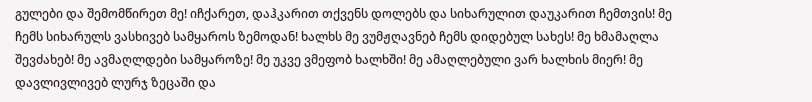გულები და შემომწირეთ მე! იჩქარეთ, დაჰკარით თქვენს დოლებს და სიხარულით დაუკარით ჩემთვის! მე ჩემს სიხარულს ვასხივებ სამყაროს ზემოდან! ხალხს მე ვუმჟღავნებ ჩემს დიდებულ სახეს! მე ხმამაღლა შევძახებ! მე ავმაღლდები სამყაროზე! მე უკვე ვმეფობ ხალხში! მე ამაღლებული ვარ ხალხის მიერ! მე დავლივლივებ ლურჯ ზეცაში და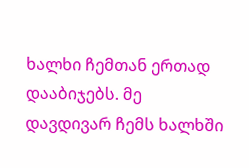ხალხი ჩემთან ერთად დააბიჯებს. მე დავდივარ ჩემს ხალხში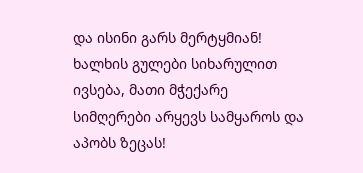და ისინი გარს მერტყმიან! ხალხის გულები სიხარულით ივსება, მათი მჭექარე სიმღერები არყევს სამყაროს და აპობს ზეცას!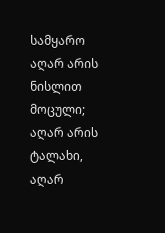სამყარო აღარ არის ნისლით მოცული; აღარ არის ტალახი, აღარ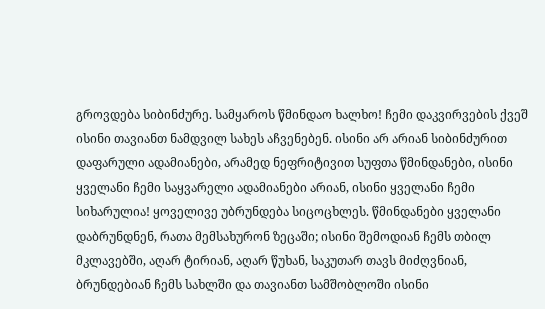გროვდება სიბინძურე. სამყაროს წმინდაო ხალხო! ჩემი დაკვირვების ქვეშ ისინი თავიანთ ნამდვილ სახეს აჩვენებენ. ისინი არ არიან სიბინძურით დაფარული ადამიანები, არამედ ნეფრიტივით სუფთა წმინდანები, ისინი ყველანი ჩემი საყვარელი ადამიანები არიან, ისინი ყველანი ჩემი სიხარულია! ყოველივე უბრუნდება სიცოცხლეს. წმინდანები ყველანი დაბრუნდნენ, რათა მემსახურონ ზეცაში; ისინი შემოდიან ჩემს თბილ მკლავებში, აღარ ტირიან, აღარ წუხან, საკუთარ თავს მიძღვნიან, ბრუნდებიან ჩემს სახლში და თავიანთ სამშობლოში ისინი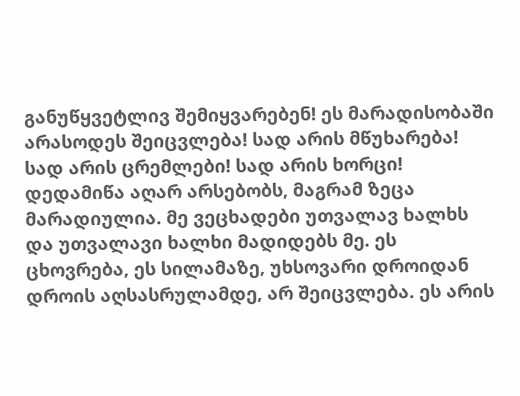განუწყვეტლივ შემიყვარებენ! ეს მარადისობაში არასოდეს შეიცვლება! სად არის მწუხარება! სად არის ცრემლები! სად არის ხორცი! დედამიწა აღარ არსებობს, მაგრამ ზეცა მარადიულია. მე ვეცხადები უთვალავ ხალხს და უთვალავი ხალხი მადიდებს მე. ეს ცხოვრება, ეს სილამაზე, უხსოვარი დროიდან დროის აღსასრულამდე, არ შეიცვლება. ეს არის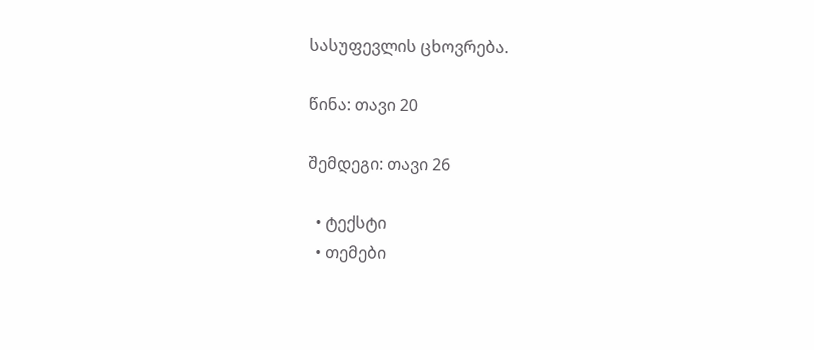სასუფევლის ცხოვრება.

წინა: თავი 20

შემდეგი: თავი 26

  • ტექსტი
  • თემები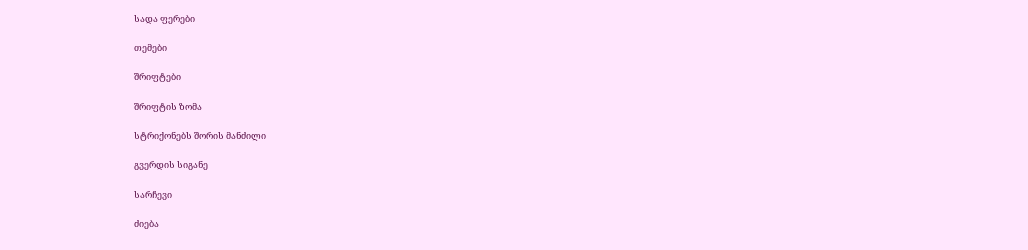სადა ფერები

თემები

შრიფტები

შრიფტის ზომა

სტრიქონებს შორის მანძილი

გვერდის სიგანე

სარჩევი

ძიება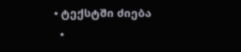• ტექსტში ძიება
  •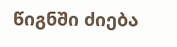წიგნში ძიება